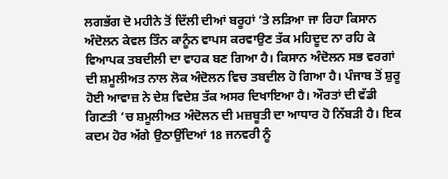ਲਗਭੱਗ ਦੋ ਮਹੀਨੇ ਤੋਂ ਦਿੱਲੀ ਦੀਆਂ ਬਰੂਹਾਂ ’ਤੇ ਲੜਿਆ ਜਾ ਰਿਹਾ ਕਿਸਾਨ ਅੰਦੋਲਨ ਕੇਵਲ ਤਿੰਨ ਕਾਨੂੰਨ ਵਾਪਸ ਕਰਵਾਉਣ ਤੱਕ ਮਹਿਦੂਦ ਨਾ ਰਹਿ ਕੇ ਵਿਆਪਕ ਤਬਦੀਲੀ ਦਾ ਵਾਹਕ ਬਣ ਗਿਆ ਹੈ। ਕਿਸਾਨ ਅੰਦੋਲਨ ਸਭ ਵਰਗਾਂ ਦੀ ਸ਼ਮੂਲੀਅਤ ਨਾਲ ਲੋਕ ਅੰਦੋਲਨ ਵਿਚ ਤਬਦੀਲ ਹੋ ਗਿਆ ਹੈ। ਪੰਜਾਬ ਤੋਂ ਸ਼ੁਰੂ ਹੋਈ ਆਵਾਜ਼ ਨੇ ਦੇਸ਼ ਵਿਦੇਸ਼ ਤੱਕ ਅਸਰ ਦਿਖਾਇਆ ਹੈ। ਔਰਤਾਂ ਦੀ ਵੱਡੀ ਗਿਣਤੀ ’ਚ ਸ਼ਮੂਲੀਅਤ ਅੰਦੋਲਨ ਦੀ ਮਜ਼ਬੂਤੀ ਦਾ ਆਧਾਰ ਹੋ ਨਿੱਬੜੀ ਹੈ। ਇਕ ਕਦਮ ਹੋਰ ਅੱਗੇ ਉਠਾਉਂਦਿਆਂ 18 ਜਨਵਰੀ ਨੂੰ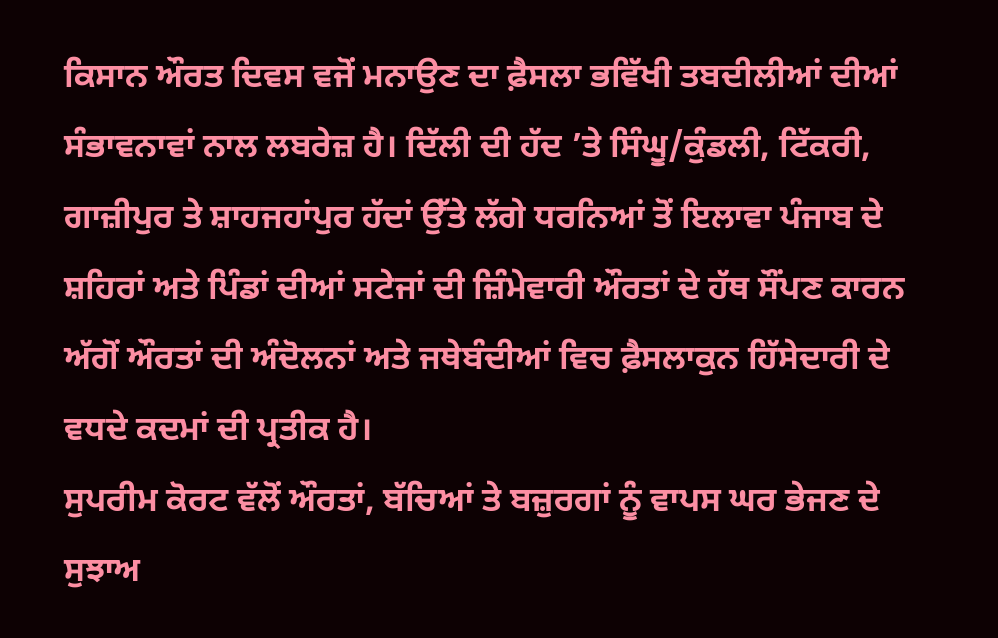ਕਿਸਾਨ ਔਰਤ ਦਿਵਸ ਵਜੋਂ ਮਨਾਉਣ ਦਾ ਫ਼ੈਸਲਾ ਭਵਿੱਖੀ ਤਬਦੀਲੀਆਂ ਦੀਆਂ ਸੰਭਾਵਨਾਵਾਂ ਨਾਲ ਲਬਰੇਜ਼ ਹੈ। ਦਿੱਲੀ ਦੀ ਹੱਦ ’ਤੇ ਸਿੰਘੂ/ਕੁੰਡਲੀ, ਟਿੱਕਰੀ, ਗਾਜ਼ੀਪੁਰ ਤੇ ਸ਼ਾਹਜਹਾਂਪੁਰ ਹੱਦਾਂ ਉੱਤੇ ਲੱਗੇ ਧਰਨਿਆਂ ਤੋਂ ਇਲਾਵਾ ਪੰਜਾਬ ਦੇ ਸ਼ਹਿਰਾਂ ਅਤੇ ਪਿੰਡਾਂ ਦੀਆਂ ਸਟੇਜਾਂ ਦੀ ਜ਼ਿੰਮੇਵਾਰੀ ਔਰਤਾਂ ਦੇ ਹੱਥ ਸੌਂਪਣ ਕਾਰਨ ਅੱਗੋਂ ਔਰਤਾਂ ਦੀ ਅੰਦੋਲਨਾਂ ਅਤੇ ਜਥੇਬੰਦੀਆਂ ਵਿਚ ਫ਼ੈਸਲਾਕੁਨ ਹਿੱਸੇਦਾਰੀ ਦੇ ਵਧਦੇ ਕਦਮਾਂ ਦੀ ਪ੍ਰਤੀਕ ਹੈ।
ਸੁਪਰੀਮ ਕੋਰਟ ਵੱਲੋਂ ਔਰਤਾਂ, ਬੱਚਿਆਂ ਤੇ ਬਜ਼ੁਰਗਾਂ ਨੂੰ ਵਾਪਸ ਘਰ ਭੇਜਣ ਦੇ ਸੁਝਾਅ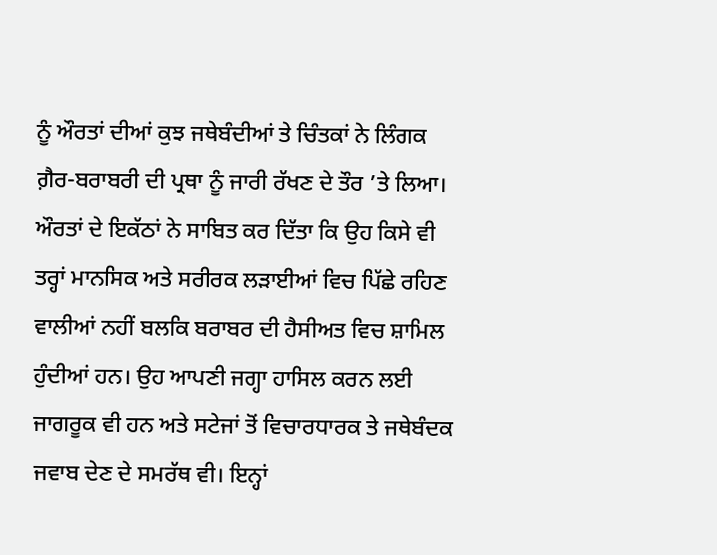ਨੂੰ ਔਰਤਾਂ ਦੀਆਂ ਕੁਝ ਜਥੇਬੰਦੀਆਂ ਤੇ ਚਿੰਤਕਾਂ ਨੇ ਲਿੰਗਕ ਗ਼ੈਰ-ਬਰਾਬਰੀ ਦੀ ਪ੍ਰਥਾ ਨੂੰ ਜਾਰੀ ਰੱਖਣ ਦੇ ਤੌਰ ’ਤੇ ਲਿਆ। ਔਰਤਾਂ ਦੇ ਇਕੱਠਾਂ ਨੇ ਸਾਬਿਤ ਕਰ ਦਿੱਤਾ ਕਿ ਉਹ ਕਿਸੇ ਵੀ ਤਰ੍ਹਾਂ ਮਾਨਸਿਕ ਅਤੇ ਸਰੀਰਕ ਲੜਾਈਆਂ ਵਿਚ ਪਿੱਛੇ ਰਹਿਣ ਵਾਲੀਆਂ ਨਹੀਂ ਬਲਕਿ ਬਰਾਬਰ ਦੀ ਹੈਸੀਅਤ ਵਿਚ ਸ਼ਾਮਿਲ ਹੁੰਦੀਆਂ ਹਨ। ਉਹ ਆਪਣੀ ਜਗ੍ਹਾ ਹਾਸਿਲ ਕਰਨ ਲਈ ਜਾਗਰੂਕ ਵੀ ਹਨ ਅਤੇ ਸਟੇਜਾਂ ਤੋਂ ਵਿਚਾਰਧਾਰਕ ਤੇ ਜਥੇਬੰਦਕ ਜਵਾਬ ਦੇਣ ਦੇ ਸਮਰੱਥ ਵੀ। ਇਨ੍ਹਾਂ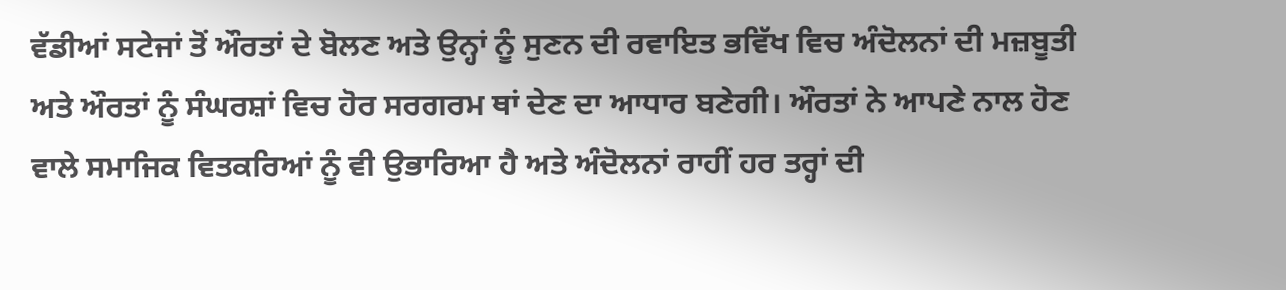ਵੱਡੀਆਂ ਸਟੇਜਾਂ ਤੋਂ ਔਰਤਾਂ ਦੇ ਬੋਲਣ ਅਤੇ ਉਨ੍ਹਾਂ ਨੂੰ ਸੁਣਨ ਦੀ ਰਵਾਇਤ ਭਵਿੱਖ ਵਿਚ ਅੰਦੋਲਨਾਂ ਦੀ ਮਜ਼ਬੂਤੀ ਅਤੇ ਔਰਤਾਂ ਨੂੰ ਸੰਘਰਸ਼ਾਂ ਵਿਚ ਹੋਰ ਸਰਗਰਮ ਥਾਂ ਦੇਣ ਦਾ ਆਧਾਰ ਬਣੇਗੀ। ਔਰਤਾਂ ਨੇ ਆਪਣੇ ਨਾਲ ਹੋਣ ਵਾਲੇ ਸਮਾਜਿਕ ਵਿਤਕਰਿਆਂ ਨੂੰ ਵੀ ਉਭਾਰਿਆ ਹੈ ਅਤੇ ਅੰਦੋਲਨਾਂ ਰਾਹੀਂ ਹਰ ਤਰ੍ਹਾਂ ਦੀ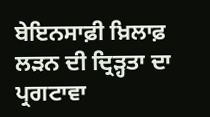ਬੇਇਨਸਾਫ਼ੀ ਖ਼ਿਲਾਫ਼ ਲੜਨ ਦੀ ਦ੍ਰਿੜ੍ਹਤਾ ਦਾ ਪ੍ਰਗਟਾਵਾ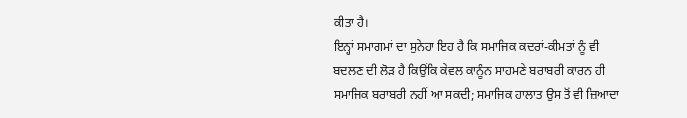ਕੀਤਾ ਹੈ।
ਇਨ੍ਹਾਂ ਸਮਾਗਮਾਂ ਦਾ ਸੁਨੇਹਾ ਇਹ ਹੈ ਕਿ ਸਮਾਜਿਕ ਕਦਰਾਂ-ਕੀਮਤਾਂ ਨੂੰ ਵੀ ਬਦਲਣ ਦੀ ਲੋੜ ਹੈ ਕਿਉਂਕਿ ਕੇਵਲ ਕਾਨੂੰਨ ਸਾਹਮਣੇ ਬਰਾਬਰੀ ਕਾਰਨ ਹੀ ਸਮਾਜਿਕ ਬਰਾਬਰੀ ਨਹੀਂ ਆ ਸਕਦੀ; ਸਮਾਜਿਕ ਹਾਲਾਤ ਉਸ ਤੋਂ ਵੀ ਜ਼ਿਆਦਾ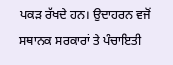ਪਕੜ ਰੱਖਦੇ ਹਨ। ਉਦਾਹਰਨ ਵਜੋਂ ਸਥਾਨਕ ਸਰਕਾਰਾਂ ਤੇ ਪੰਚਾਇਤੀ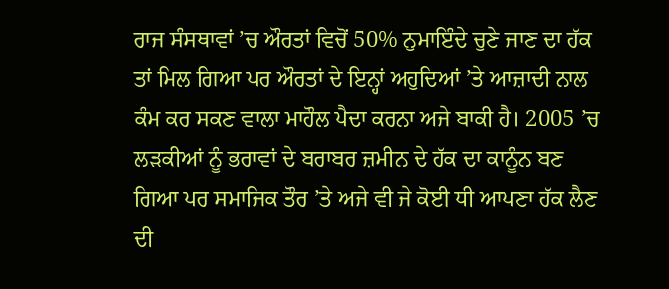ਰਾਜ ਸੰਸਥਾਵਾਂ ’ਚ ਔਰਤਾਂ ਵਿਚੋਂ 50% ਨੁਮਾਇੰਦੇ ਚੁਣੇ ਜਾਣ ਦਾ ਹੱਕ ਤਾਂ ਮਿਲ ਗਿਆ ਪਰ ਔਰਤਾਂ ਦੇ ਇਨ੍ਹਾਂ ਅਹੁਦਿਆਂ ’ਤੇ ਆਜ਼ਾਦੀ ਨਾਲ ਕੰਮ ਕਰ ਸਕਣ ਵਾਲਾ ਮਾਹੌਲ ਪੈਦਾ ਕਰਨਾ ਅਜੇ ਬਾਕੀ ਹੈ। 2005 ’ਚ ਲੜਕੀਆਂ ਨੂੰ ਭਰਾਵਾਂ ਦੇ ਬਰਾਬਰ ਜ਼ਮੀਨ ਦੇ ਹੱਕ ਦਾ ਕਾਨੂੰਨ ਬਣ ਗਿਆ ਪਰ ਸਮਾਜਿਕ ਤੌਰ ’ਤੇ ਅਜੇ ਵੀ ਜੇ ਕੋਈ ਧੀ ਆਪਣਾ ਹੱਕ ਲੈਣ ਦੀ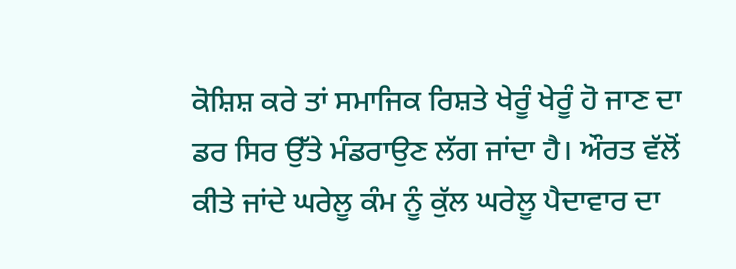ਕੋਸ਼ਿਸ਼ ਕਰੇ ਤਾਂ ਸਮਾਜਿਕ ਰਿਸ਼ਤੇ ਖੇਰੂੰ ਖੇਰੂੰ ਹੋ ਜਾਣ ਦਾ ਡਰ ਸਿਰ ਉੱਤੇ ਮੰਡਰਾਉਣ ਲੱਗ ਜਾਂਦਾ ਹੈ। ਔਰਤ ਵੱਲੋਂ ਕੀਤੇ ਜਾਂਦੇ ਘਰੇਲੂ ਕੰਮ ਨੂੰ ਕੁੱਲ ਘਰੇਲੂ ਪੈਦਾਵਾਰ ਦਾ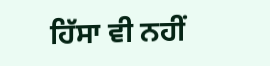ਹਿੱਸਾ ਵੀ ਨਹੀਂ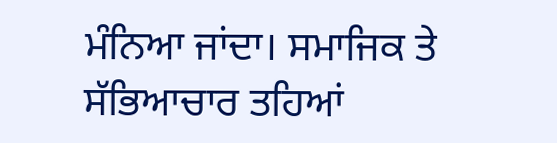ਮੰਨਿਆ ਜਾਂਦਾ। ਸਮਾਜਿਕ ਤੇ ਸੱਭਿਆਚਾਰ ਤਹਿਆਂ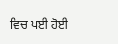ਵਿਚ ਪਈ ਹੋਈ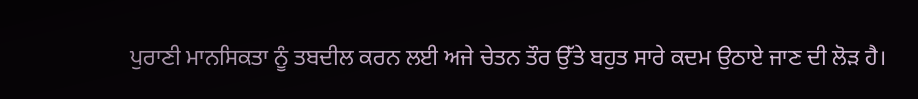ਪੁਰਾਣੀ ਮਾਨਸਿਕਤਾ ਨੂੰ ਤਬਦੀਲ ਕਰਨ ਲਈ ਅਜੇ ਚੇਤਨ ਤੌਰ ਉੱਤੇ ਬਹੁਤ ਸਾਰੇ ਕਦਮ ਉਠਾਏ ਜਾਣ ਦੀ ਲੋੜ ਹੈ।